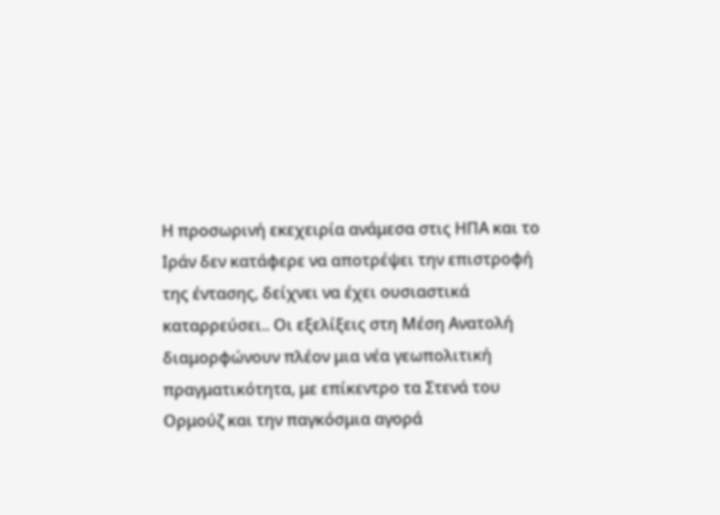Η προσωρινή εκεχειρία ανάμεσα στις ΗΠΑ και το Ιράν δεν κατάφερε να αποτρέψει την επιστροφή της έντασης, δείχνει να έχει ουσιαστικά καταρρεύσει.. Οι εξελίξεις στη Μέση Ανατολή διαμορφώνουν πλέον μια νέα γεωπολιτική πραγματικότητα, με επίκεντρο τα Στενά του Ορμούζ και την παγκόσμια αγορά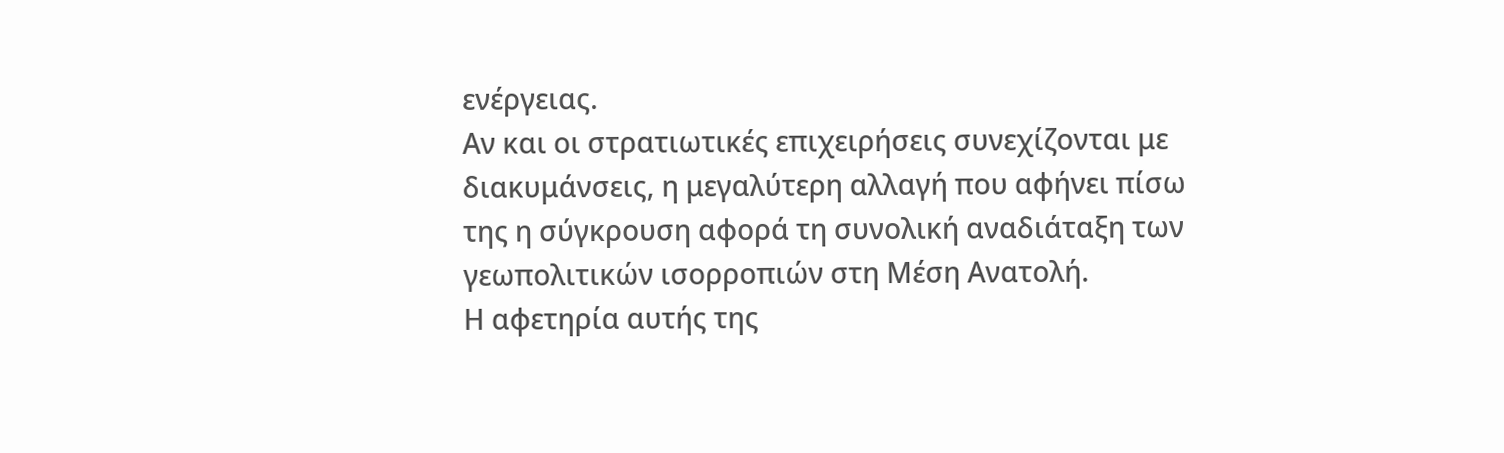ενέργειας.
Αν και οι στρατιωτικές επιχειρήσεις συνεχίζονται με διακυμάνσεις, η μεγαλύτερη αλλαγή που αφήνει πίσω της η σύγκρουση αφορά τη συνολική αναδιάταξη των γεωπολιτικών ισορροπιών στη Μέση Ανατολή.
Η αφετηρία αυτής της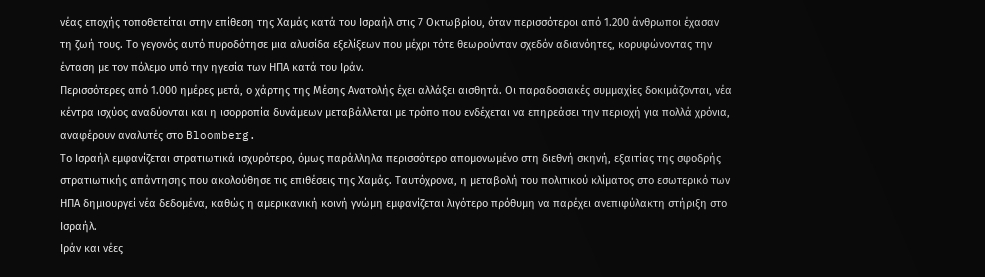νέας εποχής τοποθετείται στην επίθεση της Χαμάς κατά του Ισραήλ στις 7 Οκτωβρίου, όταν περισσότεροι από 1.200 άνθρωποι έχασαν τη ζωή τους. Το γεγονός αυτό πυροδότησε μια αλυσίδα εξελίξεων που μέχρι τότε θεωρούνταν σχεδόν αδιανόητες, κορυφώνοντας την ένταση με τον πόλεμο υπό την ηγεσία των ΗΠΑ κατά του Ιράν.
Περισσότερες από 1.000 ημέρες μετά, ο χάρτης της Μέσης Ανατολής έχει αλλάξει αισθητά. Οι παραδοσιακές συμμαχίες δοκιμάζονται, νέα κέντρα ισχύος αναδύονται και η ισορροπία δυνάμεων μεταβάλλεται με τρόπο που ενδέχεται να επηρεάσει την περιοχή για πολλά χρόνια, αναφέρουν αναλυτές στο Bloomberg.
Το Ισραήλ εμφανίζεται στρατιωτικά ισχυρότερο, όμως παράλληλα περισσότερο απομονωμένο στη διεθνή σκηνή, εξαιτίας της σφοδρής στρατιωτικής απάντησης που ακολούθησε τις επιθέσεις της Χαμάς. Ταυτόχρονα, η μεταβολή του πολιτικού κλίματος στo εσωτερικό των ΗΠΑ δημιουργεί νέα δεδομένα, καθώς η αμερικανική κοινή γνώμη εμφανίζεται λιγότερο πρόθυμη να παρέχει ανεπιφύλακτη στήριξη στο Ισραήλ.
Ιράν και νέες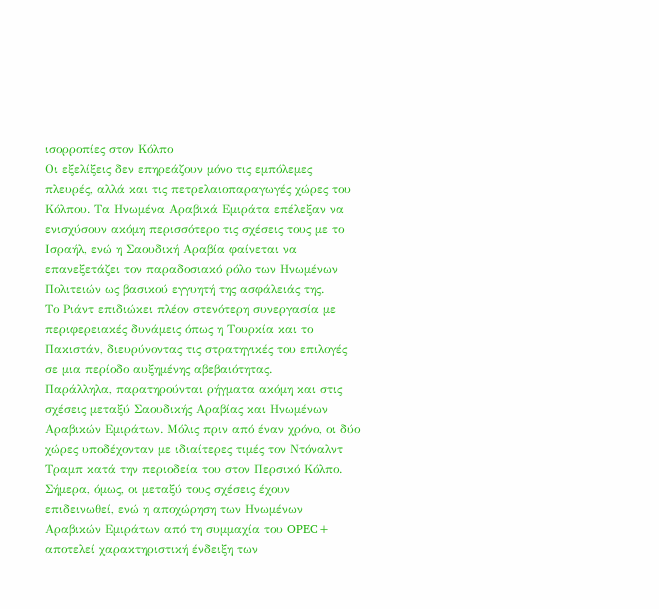ισορροπίες στον Κόλπο
Οι εξελίξεις δεν επηρεάζουν μόνο τις εμπόλεμες πλευρές, αλλά και τις πετρελαιοπαραγωγές χώρες του Κόλπου. Τα Ηνωμένα Αραβικά Εμιράτα επέλεξαν να ενισχύσουν ακόμη περισσότερο τις σχέσεις τους με το Ισραήλ, ενώ η Σαουδική Αραβία φαίνεται να επανεξετάζει τον παραδοσιακό ρόλο των Ηνωμένων Πολιτειών ως βασικού εγγυητή της ασφάλειάς της.
Το Ριάντ επιδιώκει πλέον στενότερη συνεργασία με περιφερειακές δυνάμεις όπως η Τουρκία και το Πακιστάν, διευρύνοντας τις στρατηγικές του επιλογές σε μια περίοδο αυξημένης αβεβαιότητας.
Παράλληλα, παρατηρούνται ρήγματα ακόμη και στις σχέσεις μεταξύ Σαουδικής Αραβίας και Ηνωμένων Αραβικών Εμιράτων. Μόλις πριν από έναν χρόνο, οι δύο χώρες υποδέχονταν με ιδιαίτερες τιμές τον Ντόναλντ Τραμπ κατά την περιοδεία του στον Περσικό Κόλπο. Σήμερα, όμως, οι μεταξύ τους σχέσεις έχουν επιδεινωθεί, ενώ η αποχώρηση των Ηνωμένων Αραβικών Εμιράτων από τη συμμαχία του OPEC+ αποτελεί χαρακτηριστική ένδειξη των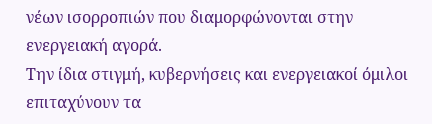νέων ισορροπιών που διαμορφώνονται στην ενεργειακή αγορά.
Την ίδια στιγμή, κυβερνήσεις και ενεργειακοί όμιλοι επιταχύνουν τα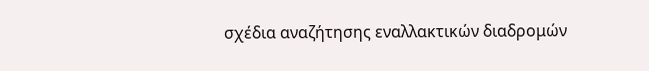σχέδια αναζήτησης εναλλακτικών διαδρομών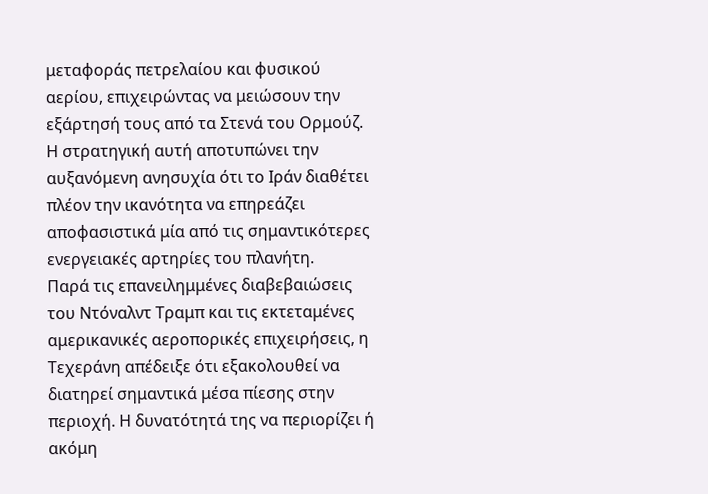μεταφοράς πετρελαίου και φυσικού αερίου, επιχειρώντας να μειώσουν την εξάρτησή τους από τα Στενά του Ορμούζ.
Η στρατηγική αυτή αποτυπώνει την αυξανόμενη ανησυχία ότι το Ιράν διαθέτει πλέον την ικανότητα να επηρεάζει αποφασιστικά μία από τις σημαντικότερες ενεργειακές αρτηρίες του πλανήτη.
Παρά τις επανειλημμένες διαβεβαιώσεις του Ντόναλντ Τραμπ και τις εκτεταμένες αμερικανικές αεροπορικές επιχειρήσεις, η Τεχεράνη απέδειξε ότι εξακολουθεί να διατηρεί σημαντικά μέσα πίεσης στην περιοχή. Η δυνατότητά της να περιορίζει ή ακόμη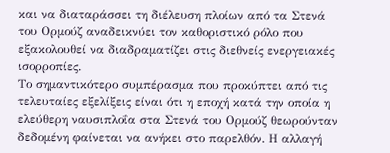και να διαταράσσει τη διέλευση πλοίων από τα Στενά του Ορμούζ αναδεικνύει τον καθοριστικό ρόλο που εξακολουθεί να διαδραματίζει στις διεθνείς ενεργειακές ισορροπίες.
Το σημαντικότερο συμπέρασμα που προκύπτει από τις τελευταίες εξελίξεις είναι ότι η εποχή κατά την οποία η ελεύθερη ναυσιπλοΐα στα Στενά του Ορμούζ θεωρούνταν δεδομένη φαίνεται να ανήκει στο παρελθόν. Η αλλαγή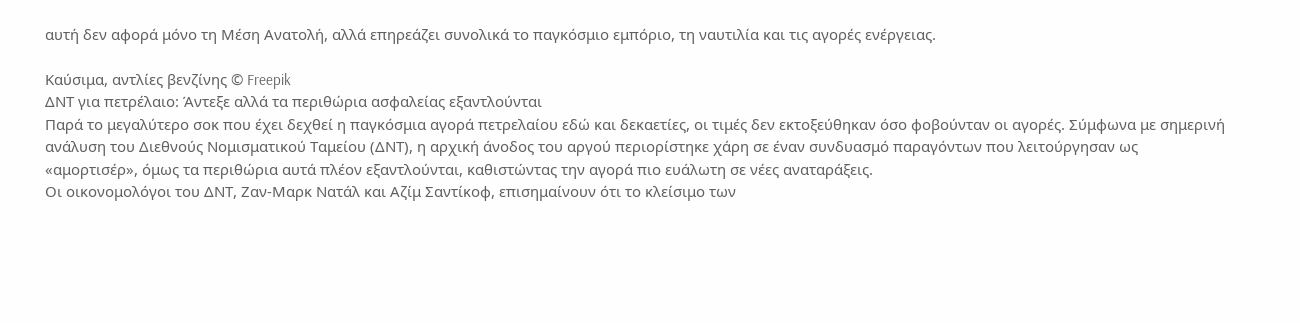αυτή δεν αφορά μόνο τη Μέση Ανατολή, αλλά επηρεάζει συνολικά το παγκόσμιο εμπόριο, τη ναυτιλία και τις αγορές ενέργειας.

Καύσιμα, αντλίες βενζίνης © Freepik
ΔΝΤ για πετρέλαιο: Άντεξε αλλά τα περιθώρια ασφαλείας εξαντλούνται
Παρά το μεγαλύτερο σοκ που έχει δεχθεί η παγκόσμια αγορά πετρελαίου εδώ και δεκαετίες, οι τιμές δεν εκτοξεύθηκαν όσο φοβούνταν οι αγορές. Σύμφωνα με σημερινή ανάλυση του Διεθνούς Νομισματικού Ταμείου (ΔΝΤ), η αρχική άνοδος του αργού περιορίστηκε χάρη σε έναν συνδυασμό παραγόντων που λειτούργησαν ως «αμορτισέρ», όμως τα περιθώρια αυτά πλέον εξαντλούνται, καθιστώντας την αγορά πιο ευάλωτη σε νέες αναταράξεις.
Οι οικονομολόγοι του ΔΝΤ, Ζαν-Μαρκ Νατάλ και Αζίμ Σαντίκοφ, επισημαίνουν ότι το κλείσιμο των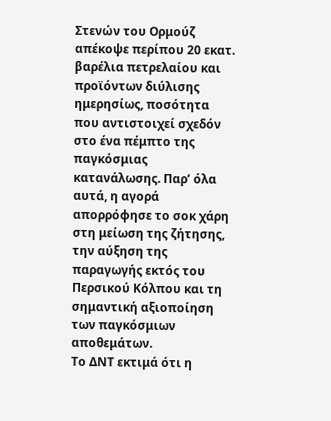Στενών του Ορμούζ απέκοψε περίπου 20 εκατ. βαρέλια πετρελαίου και προϊόντων διύλισης ημερησίως, ποσότητα που αντιστοιχεί σχεδόν στο ένα πέμπτο της παγκόσμιας κατανάλωσης. Παρ’ όλα αυτά, η αγορά απορρόφησε το σοκ χάρη στη μείωση της ζήτησης, την αύξηση της παραγωγής εκτός του Περσικού Κόλπου και τη σημαντική αξιοποίηση των παγκόσμιων αποθεμάτων.
Το ΔΝΤ εκτιμά ότι η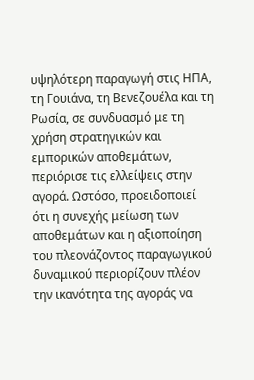υψηλότερη παραγωγή στις ΗΠΑ, τη Γουιάνα, τη Βενεζουέλα και τη Ρωσία, σε συνδυασμό με τη χρήση στρατηγικών και εμπορικών αποθεμάτων, περιόρισε τις ελλείψεις στην αγορά. Ωστόσο, προειδοποιεί ότι η συνεχής μείωση των αποθεμάτων και η αξιοποίηση του πλεονάζοντος παραγωγικού δυναμικού περιορίζουν πλέον την ικανότητα της αγοράς να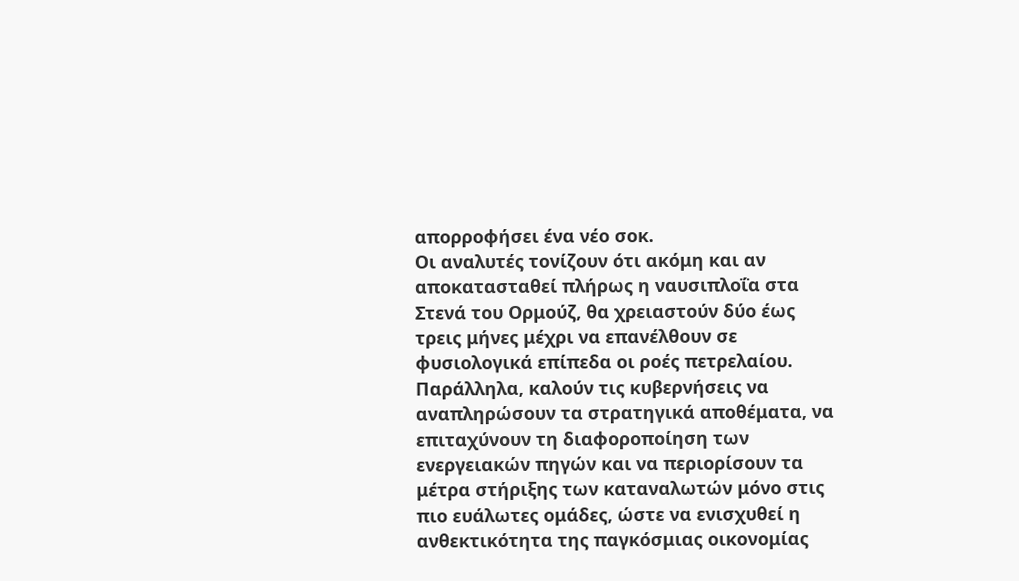απορροφήσει ένα νέο σοκ.
Οι αναλυτές τονίζουν ότι ακόμη και αν αποκατασταθεί πλήρως η ναυσιπλοΐα στα Στενά του Ορμούζ, θα χρειαστούν δύο έως τρεις μήνες μέχρι να επανέλθουν σε φυσιολογικά επίπεδα οι ροές πετρελαίου.
Παράλληλα, καλούν τις κυβερνήσεις να αναπληρώσουν τα στρατηγικά αποθέματα, να επιταχύνουν τη διαφοροποίηση των ενεργειακών πηγών και να περιορίσουν τα μέτρα στήριξης των καταναλωτών μόνο στις πιο ευάλωτες ομάδες, ώστε να ενισχυθεί η ανθεκτικότητα της παγκόσμιας οικονομίας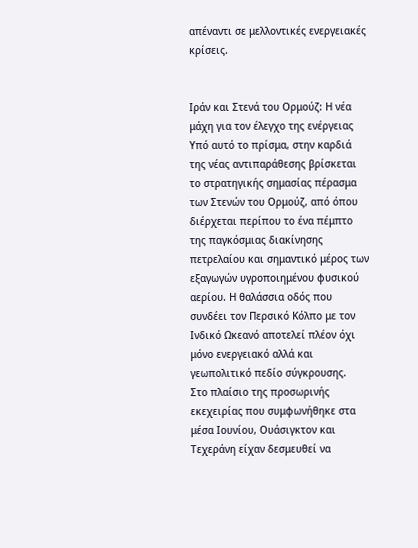απέναντι σε μελλοντικές ενεργειακές κρίσεις.


Ιράν και Στενά του Ορμούζ: Η νέα μάχη για τον έλεγχο της ενέργειας
Υπό αυτό το πρίσμα, στην καρδιά της νέας αντιπαράθεσης βρίσκεται το στρατηγικής σημασίας πέρασμα των Στενών του Ορμούζ, από όπου διέρχεται περίπου το ένα πέμπτο της παγκόσμιας διακίνησης πετρελαίου και σημαντικό μέρος των εξαγωγών υγροποιημένου φυσικού αερίου. Η θαλάσσια οδός που συνδέει τον Περσικό Κόλπο με τον Ινδικό Ωκεανό αποτελεί πλέον όχι μόνο ενεργειακό αλλά και γεωπολιτικό πεδίο σύγκρουσης.
Στο πλαίσιο της προσωρινής εκεχειρίας που συμφωνήθηκε στα μέσα Ιουνίου, Ουάσιγκτον και Τεχεράνη είχαν δεσμευθεί να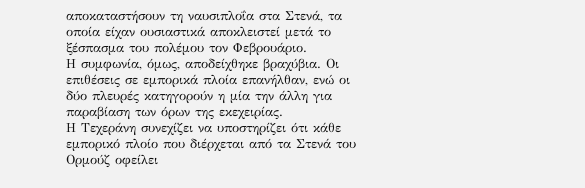αποκαταστήσουν τη ναυσιπλοΐα στα Στενά, τα οποία είχαν ουσιαστικά αποκλειστεί μετά το ξέσπασμα του πολέμου τον Φεβρουάριο.
Η συμφωνία, όμως, αποδείχθηκε βραχύβια. Οι επιθέσεις σε εμπορικά πλοία επανήλθαν, ενώ οι δύο πλευρές κατηγορούν η μία την άλλη για παραβίαση των όρων της εκεχειρίας.
Η Τεχεράνη συνεχίζει να υποστηρίζει ότι κάθε εμπορικό πλοίο που διέρχεται από τα Στενά του Ορμούζ οφείλει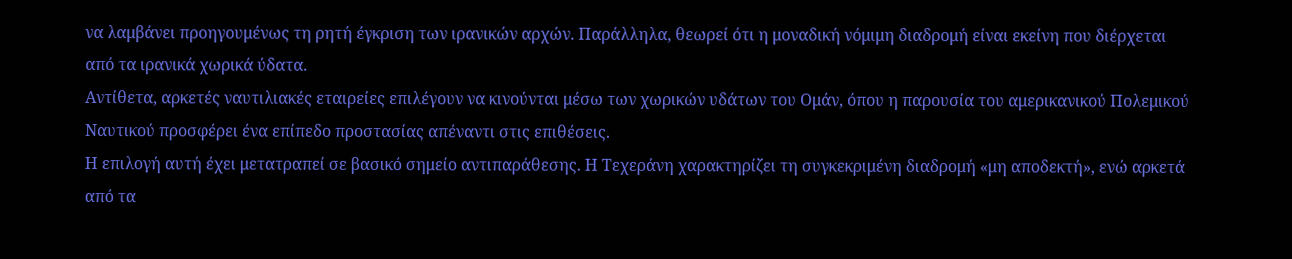να λαμβάνει προηγουμένως τη ρητή έγκριση των ιρανικών αρχών. Παράλληλα, θεωρεί ότι η μοναδική νόμιμη διαδρομή είναι εκείνη που διέρχεται από τα ιρανικά χωρικά ύδατα.
Αντίθετα, αρκετές ναυτιλιακές εταιρείες επιλέγουν να κινούνται μέσω των χωρικών υδάτων του Ομάν, όπου η παρουσία του αμερικανικού Πολεμικού Ναυτικού προσφέρει ένα επίπεδο προστασίας απέναντι στις επιθέσεις.
Η επιλογή αυτή έχει μετατραπεί σε βασικό σημείο αντιπαράθεσης. Η Τεχεράνη χαρακτηρίζει τη συγκεκριμένη διαδρομή «μη αποδεκτή», ενώ αρκετά από τα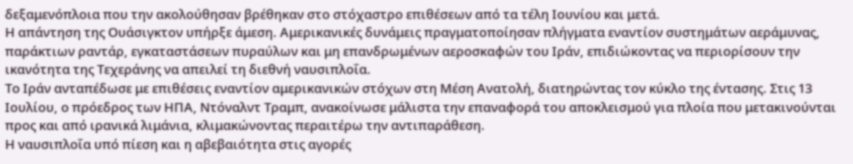δεξαμενόπλοια που την ακολούθησαν βρέθηκαν στο στόχαστρο επιθέσεων από τα τέλη Ιουνίου και μετά.
Η απάντηση της Ουάσιγκτον υπήρξε άμεση. Αμερικανικές δυνάμεις πραγματοποίησαν πλήγματα εναντίον συστημάτων αεράμυνας, παράκτιων ραντάρ, εγκαταστάσεων πυραύλων και μη επανδρωμένων αεροσκαφών του Ιράν, επιδιώκοντας να περιορίσουν την ικανότητα της Τεχεράνης να απειλεί τη διεθνή ναυσιπλοΐα.
Το Ιράν ανταπέδωσε με επιθέσεις εναντίον αμερικανικών στόχων στη Μέση Ανατολή, διατηρώντας τον κύκλο της έντασης. Στις 13 Ιουλίου, ο πρόεδρος των ΗΠΑ, Ντόναλντ Τραμπ, ανακοίνωσε μάλιστα την επαναφορά του αποκλεισμού για πλοία που μετακινούνται προς και από ιρανικά λιμάνια, κλιμακώνοντας περαιτέρω την αντιπαράθεση.
Η ναυσιπλοΐα υπό πίεση και η αβεβαιότητα στις αγορές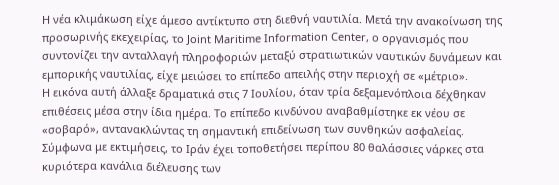Η νέα κλιμάκωση είχε άμεσο αντίκτυπο στη διεθνή ναυτιλία. Μετά την ανακοίνωση της προσωρινής εκεχειρίας, το Joint Maritime Information Center, ο οργανισμός που συντονίζει την ανταλλαγή πληροφοριών μεταξύ στρατιωτικών ναυτικών δυνάμεων και εμπορικής ναυτιλίας, είχε μειώσει το επίπεδο απειλής στην περιοχή σε «μέτριο».
Η εικόνα αυτή άλλαξε δραματικά στις 7 Ιουλίου, όταν τρία δεξαμενόπλοια δέχθηκαν επιθέσεις μέσα στην ίδια ημέρα. Το επίπεδο κινδύνου αναβαθμίστηκε εκ νέου σε «σοβαρό», αντανακλώντας τη σημαντική επιδείνωση των συνθηκών ασφαλείας.
Σύμφωνα με εκτιμήσεις, το Ιράν έχει τοποθετήσει περίπου 80 θαλάσσιες νάρκες στα κυριότερα κανάλια διέλευσης των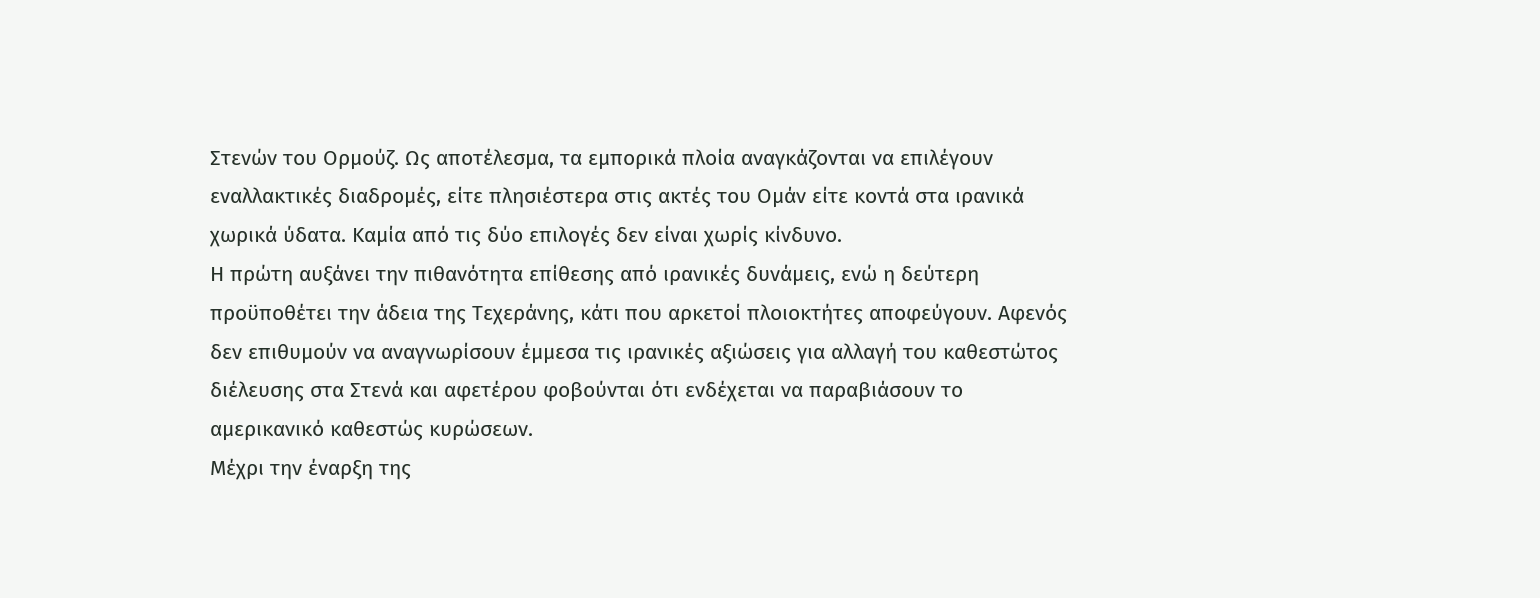Στενών του Ορμούζ. Ως αποτέλεσμα, τα εμπορικά πλοία αναγκάζονται να επιλέγουν εναλλακτικές διαδρομές, είτε πλησιέστερα στις ακτές του Ομάν είτε κοντά στα ιρανικά χωρικά ύδατα. Καμία από τις δύο επιλογές δεν είναι χωρίς κίνδυνο.
Η πρώτη αυξάνει την πιθανότητα επίθεσης από ιρανικές δυνάμεις, ενώ η δεύτερη προϋποθέτει την άδεια της Τεχεράνης, κάτι που αρκετοί πλοιοκτήτες αποφεύγουν. Αφενός δεν επιθυμούν να αναγνωρίσουν έμμεσα τις ιρανικές αξιώσεις για αλλαγή του καθεστώτος διέλευσης στα Στενά και αφετέρου φοβούνται ότι ενδέχεται να παραβιάσουν το αμερικανικό καθεστώς κυρώσεων.
Μέχρι την έναρξη της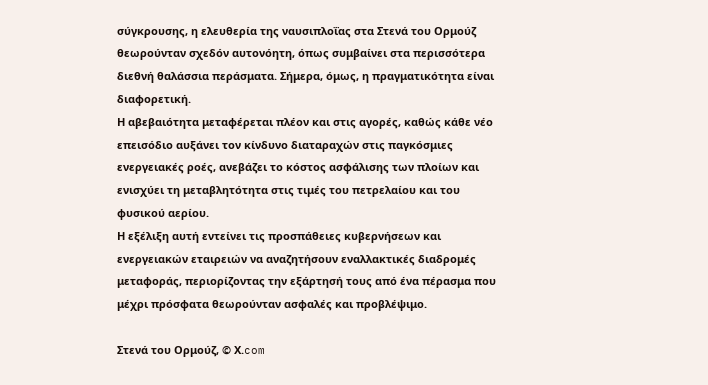σύγκρουσης, η ελευθερία της ναυσιπλοΐας στα Στενά του Ορμούζ θεωρούνταν σχεδόν αυτονόητη, όπως συμβαίνει στα περισσότερα διεθνή θαλάσσια περάσματα. Σήμερα, όμως, η πραγματικότητα είναι διαφορετική.
Η αβεβαιότητα μεταφέρεται πλέον και στις αγορές, καθώς κάθε νέο επεισόδιο αυξάνει τον κίνδυνο διαταραχών στις παγκόσμιες ενεργειακές ροές, ανεβάζει το κόστος ασφάλισης των πλοίων και ενισχύει τη μεταβλητότητα στις τιμές του πετρελαίου και του φυσικού αερίου.
Η εξέλιξη αυτή εντείνει τις προσπάθειες κυβερνήσεων και ενεργειακών εταιρειών να αναζητήσουν εναλλακτικές διαδρομές μεταφοράς, περιορίζοντας την εξάρτησή τους από ένα πέρασμα που μέχρι πρόσφατα θεωρούνταν ασφαλές και προβλέψιμο.

Στενά του Ορμούζ, © Χ.com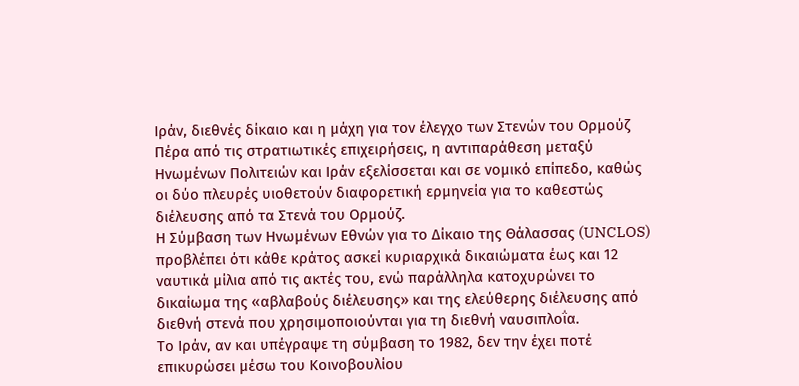Ιράν, διεθνές δίκαιο και η μάχη για τον έλεγχο των Στενών του Ορμούζ
Πέρα από τις στρατιωτικές επιχειρήσεις, η αντιπαράθεση μεταξύ Ηνωμένων Πολιτειών και Ιράν εξελίσσεται και σε νομικό επίπεδο, καθώς οι δύο πλευρές υιοθετούν διαφορετική ερμηνεία για το καθεστώς διέλευσης από τα Στενά του Ορμούζ.
Η Σύμβαση των Ηνωμένων Εθνών για το Δίκαιο της Θάλασσας (UNCLOS) προβλέπει ότι κάθε κράτος ασκεί κυριαρχικά δικαιώματα έως και 12 ναυτικά μίλια από τις ακτές του, ενώ παράλληλα κατοχυρώνει το δικαίωμα της «αβλαβούς διέλευσης» και της ελεύθερης διέλευσης από διεθνή στενά που χρησιμοποιούνται για τη διεθνή ναυσιπλοΐα.
Το Ιράν, αν και υπέγραψε τη σύμβαση το 1982, δεν την έχει ποτέ επικυρώσει μέσω του Κοινοβουλίου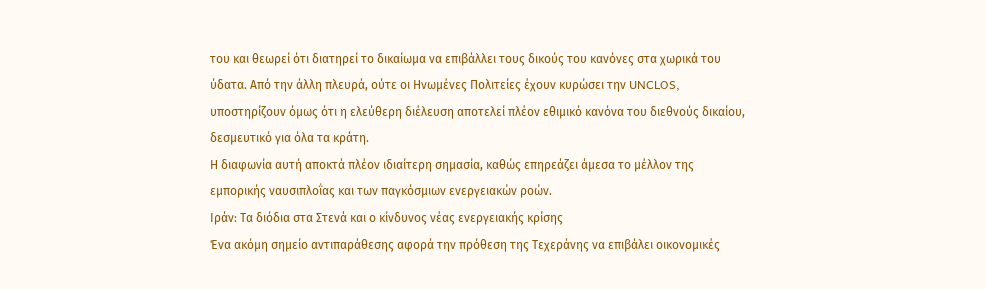του και θεωρεί ότι διατηρεί το δικαίωμα να επιβάλλει τους δικούς του κανόνες στα χωρικά του ύδατα. Από την άλλη πλευρά, ούτε οι Ηνωμένες Πολιτείες έχουν κυρώσει την UNCLOS, υποστηρίζουν όμως ότι η ελεύθερη διέλευση αποτελεί πλέον εθιμικό κανόνα του διεθνούς δικαίου, δεσμευτικό για όλα τα κράτη.
Η διαφωνία αυτή αποκτά πλέον ιδιαίτερη σημασία, καθώς επηρεάζει άμεσα το μέλλον της εμπορικής ναυσιπλοΐας και των παγκόσμιων ενεργειακών ροών.
Ιράν: Τα διόδια στα Στενά και ο κίνδυνος νέας ενεργειακής κρίσης
Ένα ακόμη σημείο αντιπαράθεσης αφορά την πρόθεση της Τεχεράνης να επιβάλει οικονομικές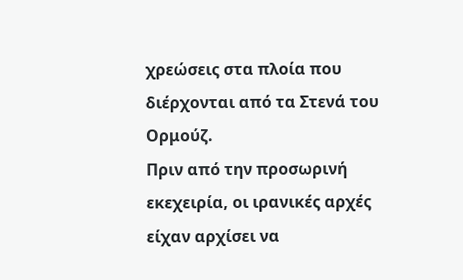χρεώσεις στα πλοία που διέρχονται από τα Στενά του Ορμούζ.
Πριν από την προσωρινή εκεχειρία, οι ιρανικές αρχές είχαν αρχίσει να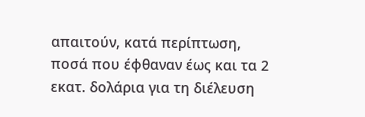απαιτούν, κατά περίπτωση, ποσά που έφθαναν έως και τα 2 εκατ. δολάρια για τη διέλευση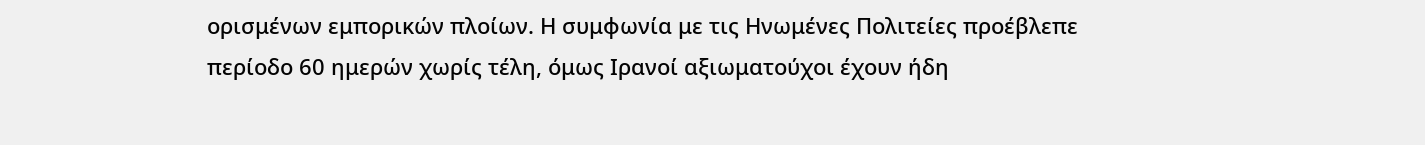ορισμένων εμπορικών πλοίων. Η συμφωνία με τις Ηνωμένες Πολιτείες προέβλεπε περίοδο 60 ημερών χωρίς τέλη, όμως Ιρανοί αξιωματούχοι έχουν ήδη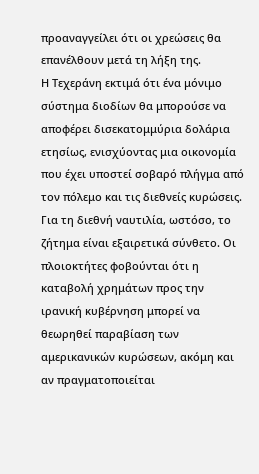προαναγγείλει ότι οι χρεώσεις θα επανέλθουν μετά τη λήξη της.
Η Τεχεράνη εκτιμά ότι ένα μόνιμο σύστημα διοδίων θα μπορούσε να αποφέρει δισεκατομμύρια δολάρια ετησίως, ενισχύοντας μια οικονομία που έχει υποστεί σοβαρό πλήγμα από τον πόλεμο και τις διεθνείς κυρώσεις.
Για τη διεθνή ναυτιλία, ωστόσο, το ζήτημα είναι εξαιρετικά σύνθετο. Οι πλοιοκτήτες φοβούνται ότι η καταβολή χρημάτων προς την ιρανική κυβέρνηση μπορεί να θεωρηθεί παραβίαση των αμερικανικών κυρώσεων, ακόμη και αν πραγματοποιείται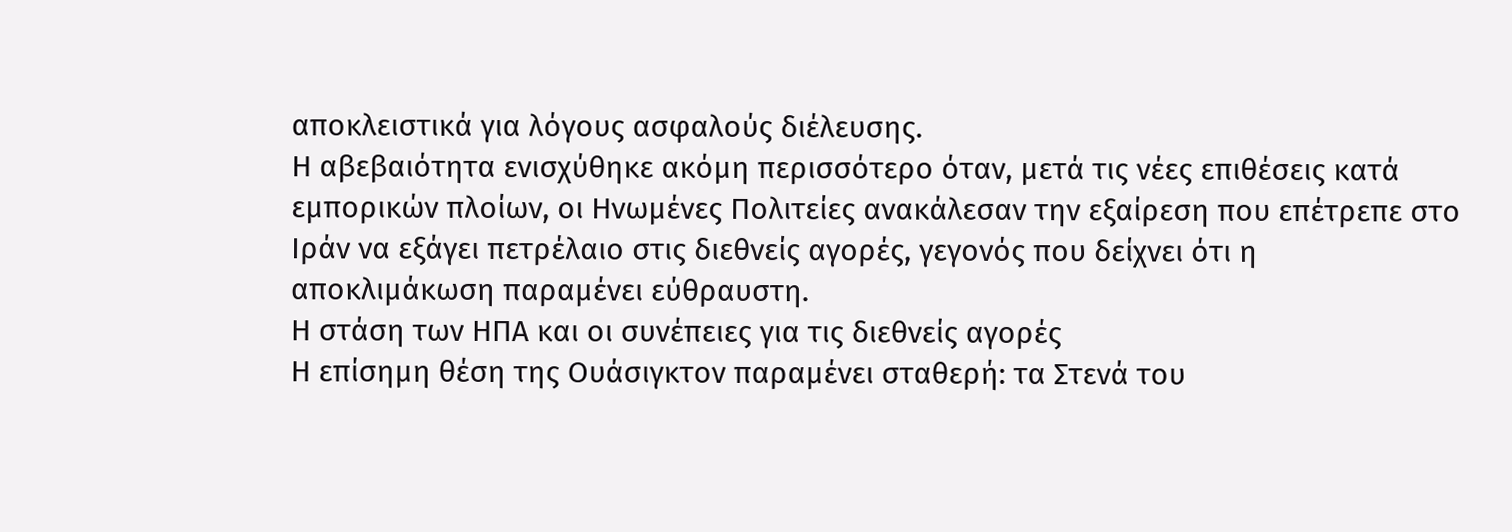αποκλειστικά για λόγους ασφαλούς διέλευσης.
Η αβεβαιότητα ενισχύθηκε ακόμη περισσότερο όταν, μετά τις νέες επιθέσεις κατά εμπορικών πλοίων, οι Ηνωμένες Πολιτείες ανακάλεσαν την εξαίρεση που επέτρεπε στο Ιράν να εξάγει πετρέλαιο στις διεθνείς αγορές, γεγονός που δείχνει ότι η αποκλιμάκωση παραμένει εύθραυστη.
Η στάση των ΗΠΑ και οι συνέπειες για τις διεθνείς αγορές
Η επίσημη θέση της Ουάσιγκτον παραμένει σταθερή: τα Στενά του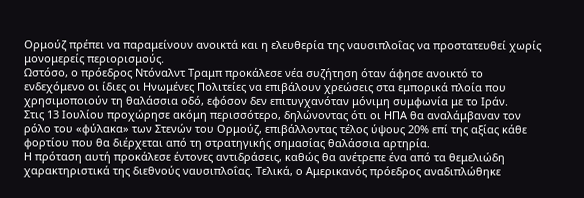Ορμούζ πρέπει να παραμείνουν ανοικτά και η ελευθερία της ναυσιπλοΐας να προστατευθεί χωρίς μονομερείς περιορισμούς.
Ωστόσο, ο πρόεδρος Ντόναλντ Τραμπ προκάλεσε νέα συζήτηση όταν άφησε ανοικτό το ενδεχόμενο οι ίδιες οι Ηνωμένες Πολιτείες να επιβάλουν χρεώσεις στα εμπορικά πλοία που χρησιμοποιούν τη θαλάσσια οδό, εφόσον δεν επιτυγχανόταν μόνιμη συμφωνία με το Ιράν.
Στις 13 Ιουλίου προχώρησε ακόμη περισσότερο, δηλώνοντας ότι οι ΗΠΑ θα αναλάμβαναν τον ρόλο του «φύλακα» των Στενών του Ορμούζ, επιβάλλοντας τέλος ύψους 20% επί της αξίας κάθε φορτίου που θα διέρχεται από τη στρατηγικής σημασίας θαλάσσια αρτηρία.
Η πρόταση αυτή προκάλεσε έντονες αντιδράσεις, καθώς θα ανέτρεπε ένα από τα θεμελιώδη χαρακτηριστικά της διεθνούς ναυσιπλοΐας. Τελικά, ο Αμερικανός πρόεδρος αναδιπλώθηκε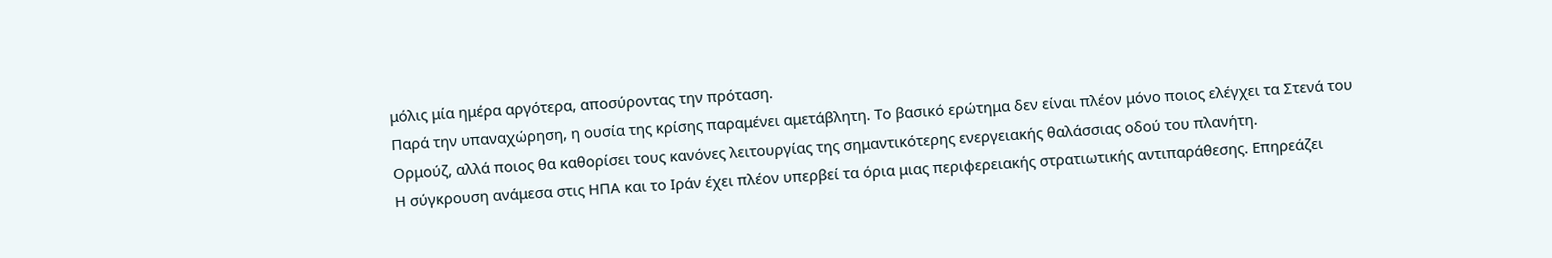μόλις μία ημέρα αργότερα, αποσύροντας την πρόταση.
Παρά την υπαναχώρηση, η ουσία της κρίσης παραμένει αμετάβλητη. Το βασικό ερώτημα δεν είναι πλέον μόνο ποιος ελέγχει τα Στενά του Ορμούζ, αλλά ποιος θα καθορίσει τους κανόνες λειτουργίας της σημαντικότερης ενεργειακής θαλάσσιας οδού του πλανήτη.
Η σύγκρουση ανάμεσα στις ΗΠΑ και το Ιράν έχει πλέον υπερβεί τα όρια μιας περιφερειακής στρατιωτικής αντιπαράθεσης. Επηρεάζει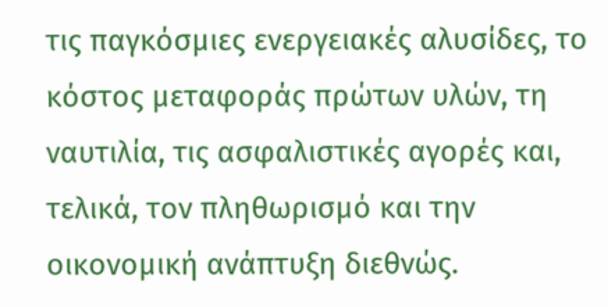τις παγκόσμιες ενεργειακές αλυσίδες, το κόστος μεταφοράς πρώτων υλών, τη ναυτιλία, τις ασφαλιστικές αγορές και, τελικά, τον πληθωρισμό και την οικονομική ανάπτυξη διεθνώς.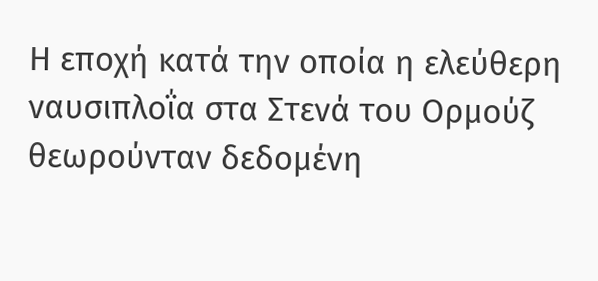Η εποχή κατά την οποία η ελεύθερη ναυσιπλοΐα στα Στενά του Ορμούζ θεωρούνταν δεδομένη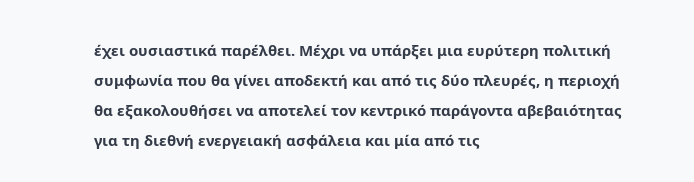έχει ουσιαστικά παρέλθει. Μέχρι να υπάρξει μια ευρύτερη πολιτική συμφωνία που θα γίνει αποδεκτή και από τις δύο πλευρές, η περιοχή θα εξακολουθήσει να αποτελεί τον κεντρικό παράγοντα αβεβαιότητας για τη διεθνή ενεργειακή ασφάλεια και μία από τις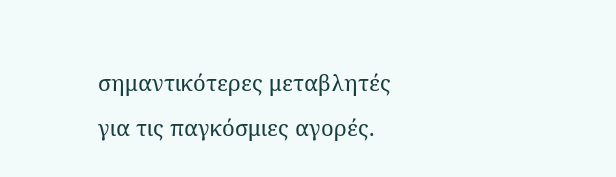σημαντικότερες μεταβλητές για τις παγκόσμιες αγορές.